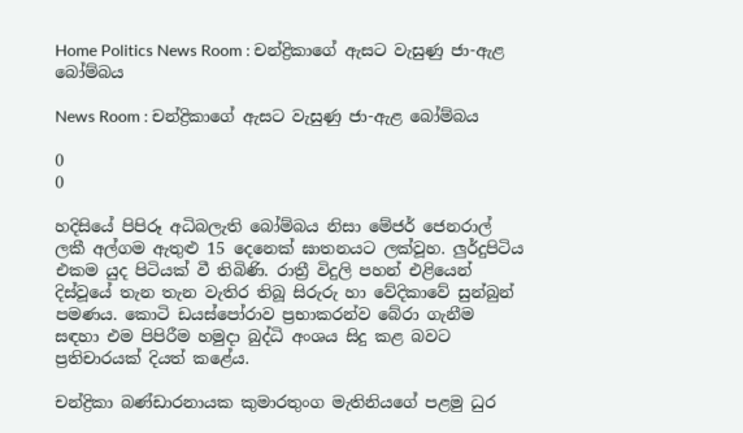Home Politics News Room : චන්ද්‍රිකාගේ ඇසට වැසුණු ජා-ඇළ බෝම්බය

News Room : චන්ද්‍රිකාගේ ඇසට වැසුණු ජා-ඇළ බෝම්බය

0
0

හදිසියේ පිපිරූ අධිබලැති බෝම්බය නිසා මේජර් ජෙනරාල් ලකී අල්ගම ඇතුළු 15 දෙනෙක් ඝාතනයට ලක්වූහ. ලුර්දුපිටිය එකම යුද පිටියක් වී තිබිණි. රාත්‍රී විදුලි පහන් එළියෙන් දිස්වූයේ තැන තැන වැතිර තිබූ සිරුරු හා වේදිකාවේ සුන්බුන් පමණය. කොටි ඩයස්පෝරාව ප්‍රභාකරන්ව බේරා ගැනීම සඳහා එම පිපිරීම හමුදා බුද්ධි අංශය සිදු කළ බවට ප්‍රතිචාරයක් දියත් කළේය.

චන්ද්‍රිකා බණ්ඩාරනායක කුමාරතුංග මැතිනියගේ පළමු ධුර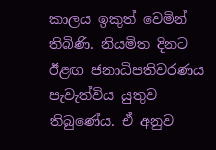කාලය ඉකුත් වෙමින් තිබිණි. නියමිත දිනට ඊළඟ ජනාධිපතිවරණය පැවැත්විය යුතුව තිබුණේය. ඒ අනුව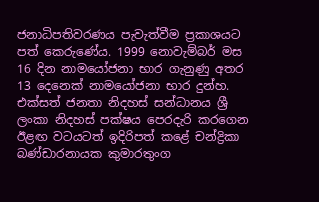ජනාධිපතිවරණය පැවැත්වීම ප්‍රකාශයට පත් කෙරුණේය. 1999 නොවැම්බර් මස 16 දින නාමයෝජනා භාර ගැනුණු අතර 13 දෙනෙක් නාමයෝජනා භාර දුන්හ. එක්සත් ජනතා නිදහස් සන්ධානය ශ්‍රී ලංකා නිදහස් පක්ෂය පෙරදැරි කරගෙන ඊළඟ වටයටත් ඉදිරිපත් කළේ චන්ද්‍රිකා බණ්ඩාරනායක කුමාරතුංග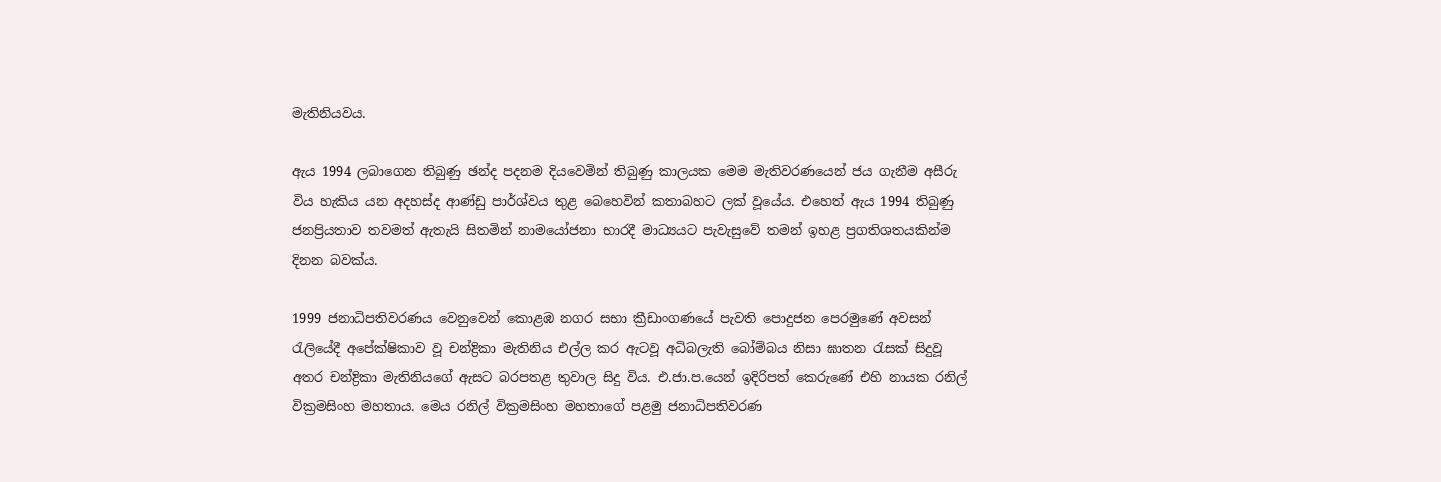මැතිනියවය.

ඇය 1994 ලබාගෙන තිබුණු ඡන්ද පදනම දියවෙමින් තිබුණු කාලයක මෙම මැතිවරණයෙන් ජය ගැනීම අසීරු විය හැකිය යන අදහස්ද ආණ්ඩු පාර්ශ්වය තුළ බෙහෙවින් කතාබහට ලක් වූයේය. එහෙත් ඇය 1994 තිබුණු ජනප්‍රියතාව තවමත් ඇතැයි සිතමින් නාමයෝජනා භාරදී මාධ්‍යයට පැවැසුවේ තමන් ඉහළ ප්‍රගතිශතයකින්ම දිනන බවක්ය.

1999 ජනාධිපතිවරණය වෙනුවෙන් කොළඹ නගර සභා ක්‍රීඩාංගණයේ පැවති පොදුජන පෙරමුණේ අවසන් රැලියේදී අපේක්ෂිකාව වූ චන්ද්‍රිකා මැතිනිය එල්ල කර ඇටවූ අධිබලැති බෝම්බය නිසා ඝාතන රැසක් සිදුවූ අතර චන්ද්‍රිකා මැතිනියගේ ඇසට බරපතළ තුවාල සිදු විය. එ.ජා.ප.යෙන් ඉදිරිපත් කෙරුණේ එහි නායක රනිල් වික්‍රමසිංහ මහතාය. මෙය රනිල් වික්‍රමසිංහ මහතාගේ පළමු ජනාධිපතිවරණ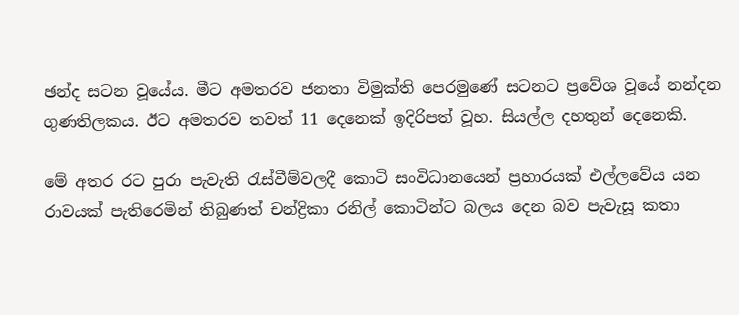ඡන්ද සටන වූයේය. මීට අමතරව ජනතා විමුක්ති පෙරමුණේ සටනට ප්‍රවේශ වූයේ නන්දන ගුණතිලකය. ඊට අමතරව තවත් 11 දෙනෙක් ඉදිරිපත් වූහ. සියල්ල දහතුන් දෙනෙකි.

මේ අතර රට පුරා පැවැති රැස්වීම්වලදී කොටි සංවිධානයෙන් ප්‍රහාරයක් එල්ලවේය යන රාවයක් පැතිරෙමින් තිබුණත් චන්ද්‍රිකා රනිල් කොටින්ට බලය දෙන බව පැවැසූ කතා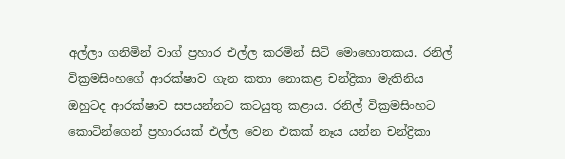අල්ලා ගනිමින් වාග් ප්‍රහාර එල්ල කරමින් සිටි මොහොතකය. රනිල් වික්‍රමසිංහගේ ආරක්ෂාව ගැන කතා නොකළ චන්ද්‍රිකා මැතිනිය ඔහුටද ආරක්ෂාව සපයන්නට කටයුතු කළාය. රනිල් වික්‍රමසිංහට කොටින්ගෙන් ප්‍රහාරයක් එල්ල වෙන එකක් නෑය යන්න චන්ද්‍රිකා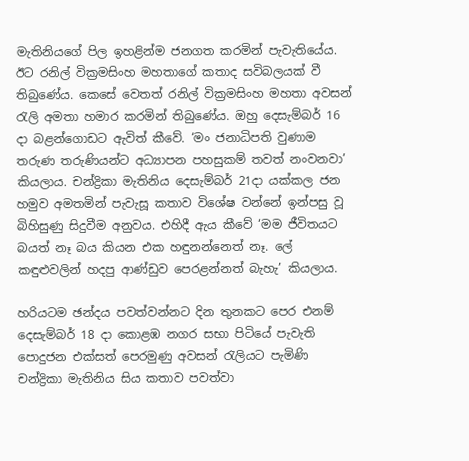මැතිනියගේ පිල ඉහළින්ම ජනගත කරමින් පැවැතියේය. ඊට රනිල් වික්‍රමසිංහ මහතාගේ කතාද සවිබලයක් වී තිබුණේය. කෙසේ වෙතත් රනිල් වික්‍රමසිංහ මහතා අවසන් රැලි අමතා හමාර කරමින් තිබුණේය. ඔහු දෙසැම්බර් 16 දා බළන්ගොඩට ඇවිත් කීවේ. ‘මං ජනාධිපති වුණාම තරුණ තරුණියන්ට අධ්‍යාපන පහසුකම් තවත් නංවනවා’ කියලාය. චන්ද්‍රිකා මැතිනිය දෙසැම්බර් 21දා යක්කල ජන හමුව අමතමින් පැවැසූ කතාව විශේෂ වන්නේ ඉන්පසු වූ බිහිසුණු සිදුවීම අනුවය. එහිදී ඇය කීවේ ‘මම ජීවිතයට බයත් නෑ බය කියන එක හඳුනන්නෙත් නෑ. ලේ කඳුළුවලින් හදපු ආණ්ඩුව පෙරළන්නත් බැහැ’ කියලාය.

හරියටම ඡන්දය පවත්වන්නට දින තුනකට පෙර එනම් දෙසැම්බර් 18 දා කොළඹ නගර සභා පිටියේ පැවැති පොදුජන එක්සත් පෙරමුණු අවසන් රැලියට පැමිණි චන්ද්‍රිකා මැතිනිය සිය කතාව පවත්වා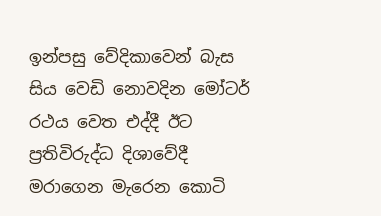ඉන්පසු වේදිකාවෙන් බැස සිය වෙඩි නොවදින මෝටර් රථය වෙත එද්දී ඊට ප්‍රතිවිරුද්ධ දිශාවේදී මරාගෙන මැරෙන කොටි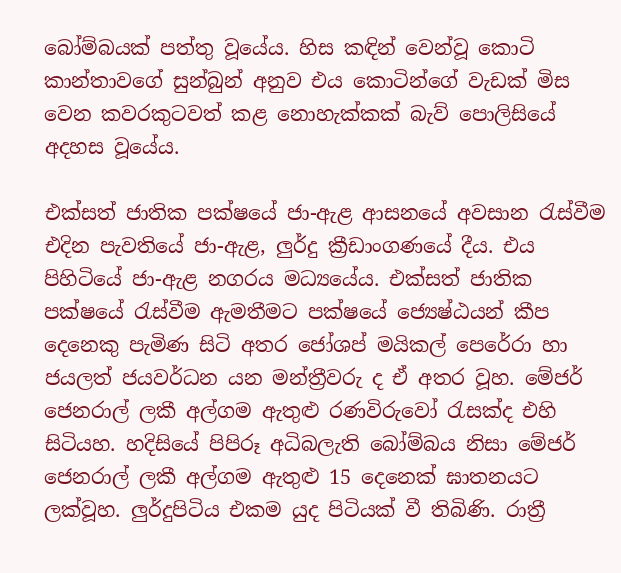බෝම්බයක් පත්තු වූයේය. හිස කඳින් වෙන්වූ කොටි කාන්තාවගේ සුන්බුන් අනුව එය කොටින්ගේ වැඩක් මිස වෙන කවරකුටවත් කළ නොහැක්කක් බැව් පොලිසියේ අදහස වූයේය.

එක්සත් ජාතික පක්ෂයේ ජා-ඇළ ආසනයේ අවසාන රැස්වීම එදින පැවතියේ ජා-ඇළ, ලුර්දු ක්‍රීඩාංගණයේ දීය. එය පිහිටියේ ජා-ඇළ නගරය මධ්‍යයේය. එක්සත් ජාතික පක්ෂයේ රැස්වීම ඇමතීමට පක්ෂයේ ජ්‍යෙෂ්ඨයන් කීප දෙනෙකු පැමිණ සිටි අතර ජෝශප් මයිකල් පෙරේරා හා ජයලත් ජයවර්ධන යන මන්ත්‍රීවරු ද ඒ අතර වූහ. මේජර් ජෙනරාල් ලකී අල්ගම ඇතුළු රණවිරුවෝ රැසක්ද එහි සිටියහ. හදිසියේ පිපිරූ අධිබලැති බෝම්බය නිසා මේජර් ජෙනරාල් ලකී අල්ගම ඇතුළු 15 දෙනෙක් ඝාතනයට ලක්වූහ. ලුර්දුපිටිය එකම යුද පිටියක් වී තිබිණි. රාත්‍රී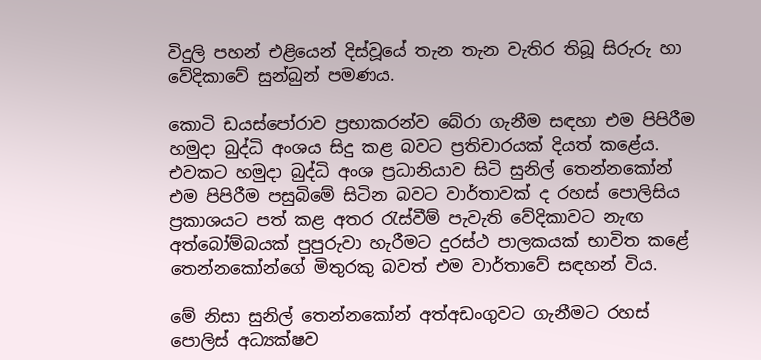විදුලි පහන් එළියෙන් දිස්වූයේ තැන තැන වැතිර තිබූ සිරුරු හා වේදිකාවේ සුන්බුන් පමණය.

කොටි ඩයස්පෝරාව ප්‍රභාකරන්ව බේරා ගැනීම සඳහා එම පිපිරීම හමුදා බුද්ධි අංශය සිදු කළ බවට ප්‍රතිචාරයක් දියත් කළේය. එවකට හමුදා බුද්ධි අංශ ප්‍රධානියාව සිටි සුනිල් තෙන්නකෝන් එම පිපිරීම පසුබිමේ සිටින බවට වාර්තාවක් ද රහස් පොලිසිය ප්‍රකාශයට පත් කළ අතර රැස්වීම් පැවැති වේදිකාවට නැඟ අත්බෝම්බයක් පුපුරුවා හැරීමට දුරස්ථ පාලකයක් භාවිත කළේ තෙන්නකෝන්ගේ මිතුරකු බවත් එම වාර්තාවේ සඳහන් විය.

මේ නිසා සුනිල් තෙන්නකෝන් අත්අඩංගුවට ගැනීමට රහස් පොලිස් අධ්‍යක්ෂව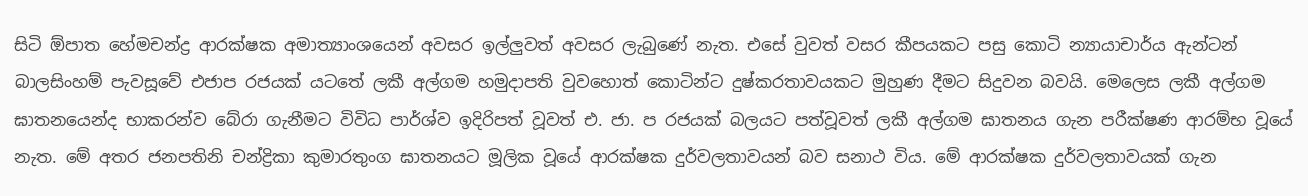සිටි ඕපාත හේමචන්ද්‍ර ආරක්ෂක අමාත්‍යාංශයෙන් අවසර ඉල්ලුවත් අවසර ලැබුණේ නැත. එසේ වුවත් වසර කීපයකට පසු කොටි න්‍යායාචාර්ය ඇන්ටන් බාලසිංහම් පැවසූවේ එජාප රජයක් යටතේ ලකී අල්ගම හමුදාපති වුවහොත් කොටින්ට දුෂ්කරතාවයකට මුහුණ දීමට සිදුවන බවයි. මෙලෙස ලකී අල්ගම ඝාතනයෙන්ද භාකරන්ව බේරා ගැනීමට විවිධ පාර්ශ්ව ඉදිරිපත් වූවත් එ. ජා. ප රජයක් බලයට පත්වූවත් ලකී අල්ගම ඝාතනය ගැන පරීක්ෂණ ආරම්භ වූයේ නැත. මේ අතර ජනපතිනි චන්ද්‍රිකා කුමාරතුංග ඝාතනයට මූලික වූයේ ආරක්ෂක දුර්වලතාවයන් බව සනාථ විය. මේ ආරක්ෂක දුර්වලතාවයක් ගැන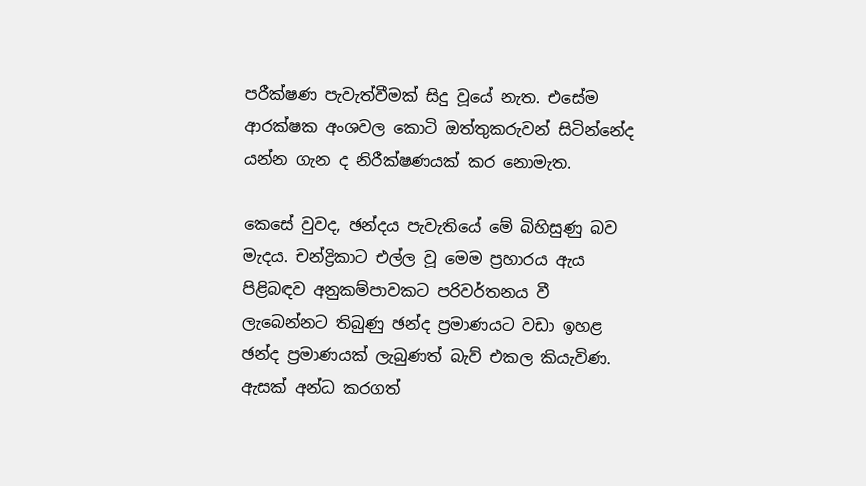පරීක්ෂණ පැවැත්වීමක් සිදු වූයේ නැත. එසේම ආරක්ෂක අංශවල කොටි ඔත්තුකරුවන් සිටින්නේද යන්න ගැන ද නිරීක්ෂණයක් කර නොමැත.

කෙසේ වුවද, ඡන්දය පැවැතියේ මේ බිහිසුණු බව මැදය. චන්ද්‍රිකාට එල්ල වූ මෙම ප්‍රහාරය ඇය පිළිබඳව අනුකම්පාවකට පරිවර්තනය වී ලැබෙන්නට තිබුණු ඡන්ද ප්‍රමාණයට වඩා ඉහළ ඡන්ද ප්‍රමාණයක් ලැබුණත් බැව් එකල කියැවිණ. ඇසක් අන්ධ කරගත්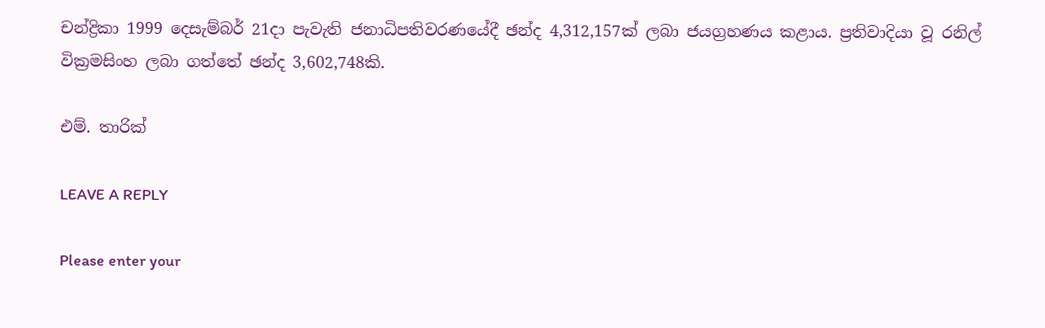චන්ද්‍රිකා 1999 දෙසැම්බර් 21දා පැවැති ජනාධිපතිවරණයේදී ඡන්ද 4,312,157ක් ලබා ජයග්‍රහණය කළාය. ප්‍රතිවාදියා වූ රනිල් වික්‍රමසිංහ ලබා ගත්තේ ඡන්ද 3,602,748කි.

එම්. තාරික්

LEAVE A REPLY

Please enter your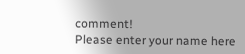comment!
Please enter your name here